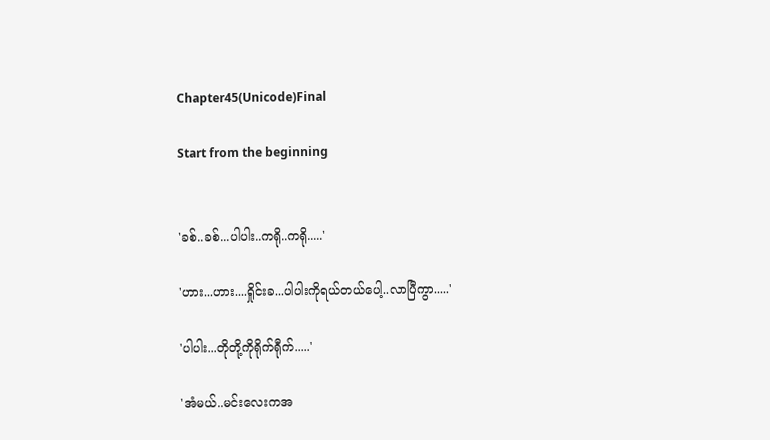Chapter45(Unicode)Final

Start from the beginning


'ခစ်..ခစ်...ပါပါး..ကရို..ကရို.....'

'ဟား...ဟား....ရှိုင်းခ...ပါပါးကိုရယ်တယ်ပေါ့..လာပြီကွာ.....'

'ပါပါး...တိုတို့ကိုရိုက်ရီုက်.....'

'အံမယ်..မင်းလေးကအ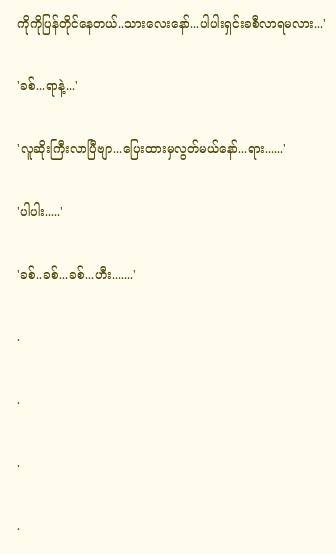ကိုကိုပြန်တိုင်နေတယ်..သားလေးနော်...ပါပါးရှင်းခစီလာရမလား...'

'ခစ်...ရာနဲ့...'

'လူဆိုးကြီးလာပြီဗျာ...ပြေးထားမှလွတ်မယ်နော်...ရား......'

'ပါပါး.....'

'ခစ်..ခစ်...ခစ်...ဟီး.......'

.

.

.

.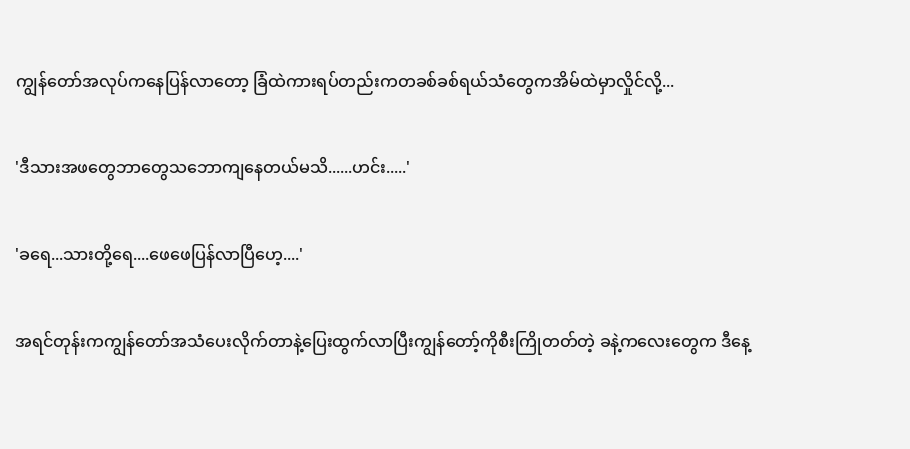ကျွန်တော်အလုပ်ကနေပြန်လာတော့ ခြံထဲကားရပ်တည်းကတခစ်ခစ်ရယ်သံတွေကအိမ်ထဲမှာလှိုင်လို့...

'ဒီသားအဖတွေဘာတွေသဘောကျနေတယ်မသိ......ဟင်း.....'

'ခရေ...သားတို့ရေ....ဖေဖေပြန်လာပြီဟေ့....'

အရင်တုန်းကကျွန်တော်အသံပေးလိုက်တာနဲ့ပြေးထွက်လာပြီးကျွန်တော့်ကိုစီးကြိုတတ်တဲ့ ခနဲ့ကလေးတွေက ဒီနေ့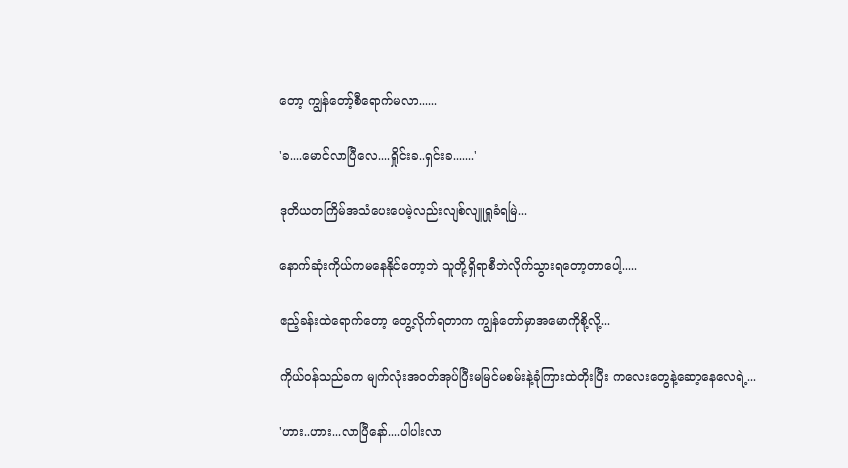တော့ ကျွန်တော့်စီရောက်မလာ......

'ခ....မောင်လာပြီလေ....ရှိုင်းခ..ရှင်းခ.......'

ဒုတိယတကြိမ်အသံပေးပေမဲ့လည်းလျစ်လျူရှုခံရမြဲ...

နောက်ဆုံးကိုယ်ကမနေနိုင်တော့ဘဲ သူတို့ရှိရာစီဘဲလိုက်သွားရတော့တာပေါ့.....

ဧည့်ခန်းထဲရောက်တော့ တွေ့လိုက်ရတာက ကျွန်တော်မှာအမောကိုစို့လို့...

ကိုယ်ဝန်သည်ခက မျက်လုံးအဝတ်အုပ်ပြီးမမြင်မစမ်းနဲ့ခုံကြားထဲတိုးပြီး ကလေးတွေနဲ့ဆော့နေလေရဲ့...

'ဟား..ဟား...လာပြီနော်....ပါပါးလာ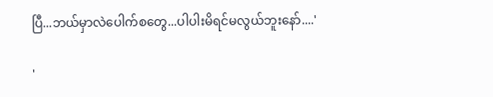ပြီ...ဘယ်မှာလဲပေါက်စတွေ...ပါပါးမိရင်မလွယ်ဘူးနော်....'

'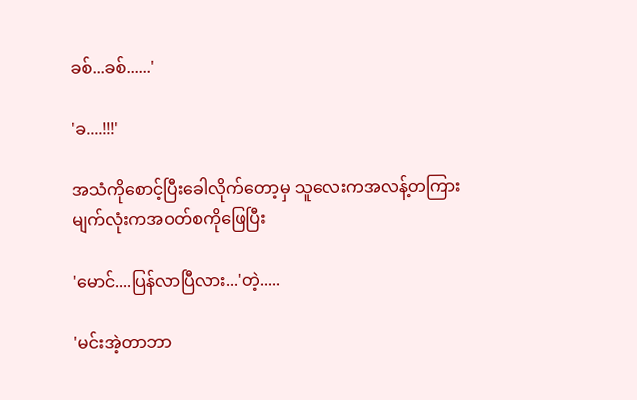ခစ်...ခစ်......'

'ခ....!!!'

အသံကိုစောင့်ပြီးခေါလိုက်တော့မှ သူလေးကအလန့်တကြားမျက်လုံးကအဝတ်စကိုဖြေပြီး

'မောင်....ပြန်လာပြီလား...'တဲ့.....

'မင်းအဲ့တာဘာ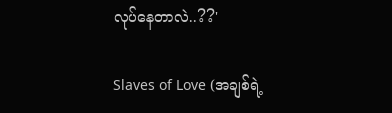လုပ်နေတာလဲ..??'

Slaves of Love (အချစ်ရဲ့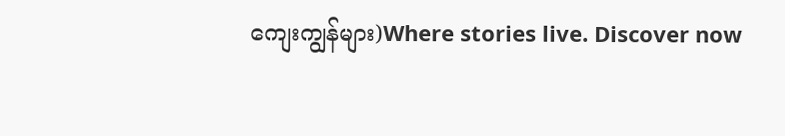ကျေးကျွန်များ)Where stories live. Discover now